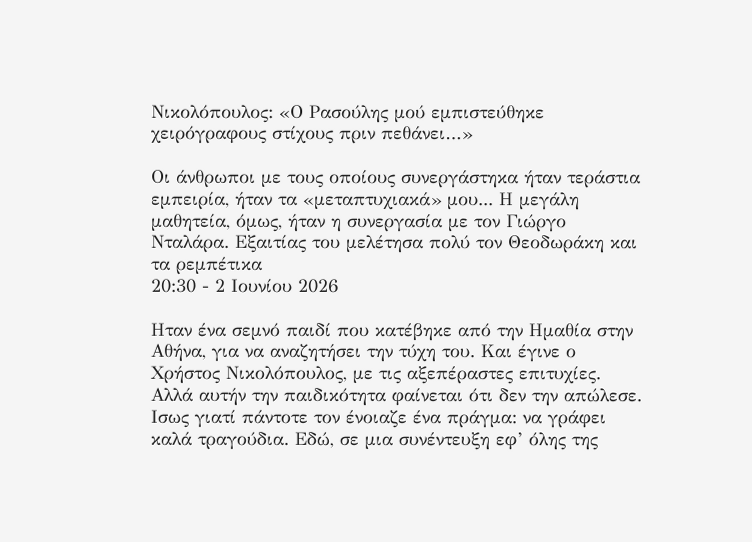Νικολόπουλος: «Ο Ρασούλης μού εμπιστεύθηκε χειρόγραφους στίχους πριν πεθάνει…»

Οι άνθρωποι με τους οποίους συνεργάστηκα ήταν τεράστια εμπειρία, ήταν τα «μεταπτυχιακά» μου... Η μεγάλη μαθητεία, όμως, ήταν η συνεργασία με τον Γιώργο Νταλάρα. Εξαιτίας του μελέτησα πολύ τον Θεοδωράκη και τα ρεμπέτικα
20:30 - 2 Ιουνίου 2026

Ηταν ένα σεμνό παιδί που κατέβηκε από την Ημαθία στην Αθήνα, για να αναζητήσει την τύχη του. Και έγινε ο Χρήστος Νικολόπουλος, με τις αξεπέραστες επιτυχίες. Αλλά αυτήν την παιδικότητα φαίνεται ότι δεν την απώλεσε. Ισως γιατί πάντοτε τον ένοιαζε ένα πράγμα: να γράφει καλά τραγούδια. Εδώ, σε μια συνέντευξη εφ’ όλης της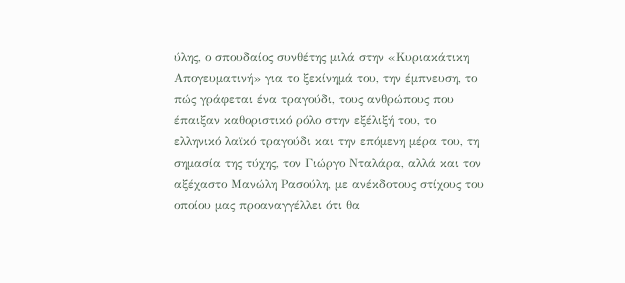ύλης, ο σπουδαίος συνθέτης μιλά στην «Κυριακάτικη Απογευματινή» για το ξεκίνημά του, την έμπνευση, το πώς γράφεται ένα τραγούδι, τους ανθρώπους που έπαιξαν καθοριστικό ρόλο στην εξέλιξή του, το ελληνικό λαϊκό τραγούδι και την επόμενη μέρα του, τη σημασία της τύχης, τον Γιώργο Νταλάρα, αλλά και τον αξέχαστο Μανώλη Ρασούλη, με ανέκδοτους στίχους του οποίου μας προαναγγέλλει ότι θα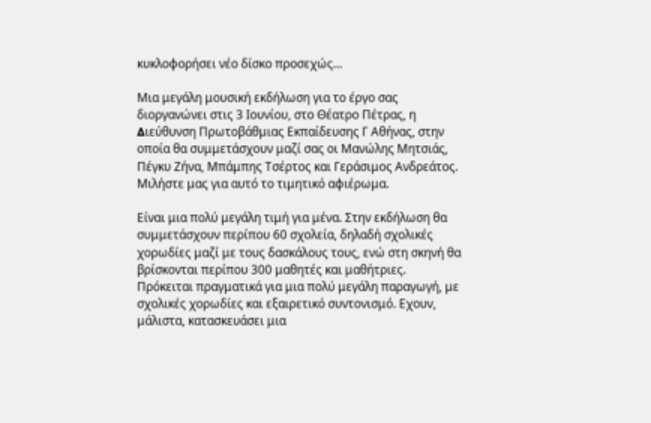κυκλοφορήσει νέο δίσκο προσεχώς…

Μια μεγάλη μουσική εκδήλωση για το έργο σας διοργανώνει στις 3 Ιουνίου, στο Θέατρο Πέτρας, η ∆ιεύθυνση Πρωτοβάθμιας Εκπαίδευσης Γ Αθήνας, στην οποία θα συμμετάσχουν μαζί σας οι Μανώλης Μητσιάς, Πέγκυ Ζήνα, Μπάμπης Τσέρτος και Γεράσιμος Ανδρεάτος. Μιλήστε μας για αυτό το τιμητικό αφιέρωμα.

Είναι μια πολύ μεγάλη τιμή για μένα. Στην εκδήλωση θα συμμετάσχουν περίπου 60 σχολεία, δηλαδή σχολικές χορωδίες μαζί με τους δασκάλους τους, ενώ στη σκηνή θα βρίσκονται περίπου 300 μαθητές και μαθήτριες. Πρόκειται πραγματικά για μια πολύ μεγάλη παραγωγή, με σχολικές χορωδίες και εξαιρετικό συντονισμό. Εχουν, μάλιστα, κατασκευάσει μια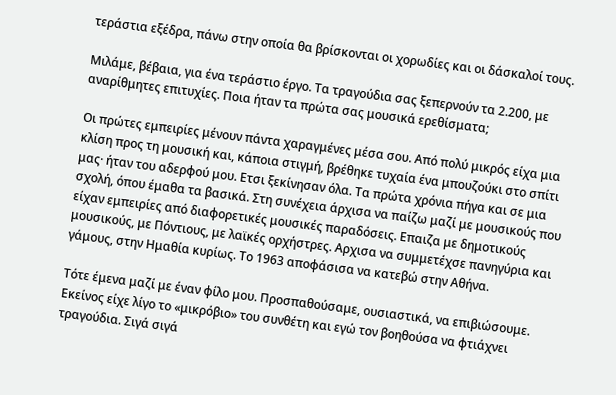τεράστια εξέδρα, πάνω στην οποία θα βρίσκονται οι χορωδίες και οι δάσκαλοί τους.

Μιλάμε, βέβαια, για ένα τεράστιο έργο. Τα τραγούδια σας ξεπερνούν τα 2.200, με αναρίθμητες επιτυχίες. Ποια ήταν τα πρώτα σας μουσικά ερεθίσματα;

Οι πρώτες εμπειρίες μένουν πάντα χαραγμένες μέσα σου. Από πολύ μικρός είχα μια κλίση προς τη μουσική και, κάποια στιγμή, βρέθηκε τυχαία ένα μπουζούκι στο σπίτι μας· ήταν του αδερφού μου. Ετσι ξεκίνησαν όλα. Τα πρώτα χρόνια πήγα και σε μια σχολή, όπου έμαθα τα βασικά. Στη συνέχεια άρχισα να παίζω μαζί με μουσικούς που είχαν εμπειρίες από διαφορετικές μουσικές παραδόσεις. Επαιζα με δημοτικούς μουσικούς, με Πόντιους, με λαϊκές ορχήστρες. Αρχισα να συμμετέχσε πανηγύρια και γάμους, στην Ημαθία κυρίως. Το 1963 αποφάσισα να κατεβώ στην Αθήνα.

Τότε έμενα μαζί με έναν φίλο μου. Προσπαθούσαμε, ουσιαστικά, να επιβιώσουμε. Εκείνος είχε λίγο το «μικρόβιο» του συνθέτη και εγώ τον βοηθούσα να φτιάχνει τραγούδια. Σιγά σιγά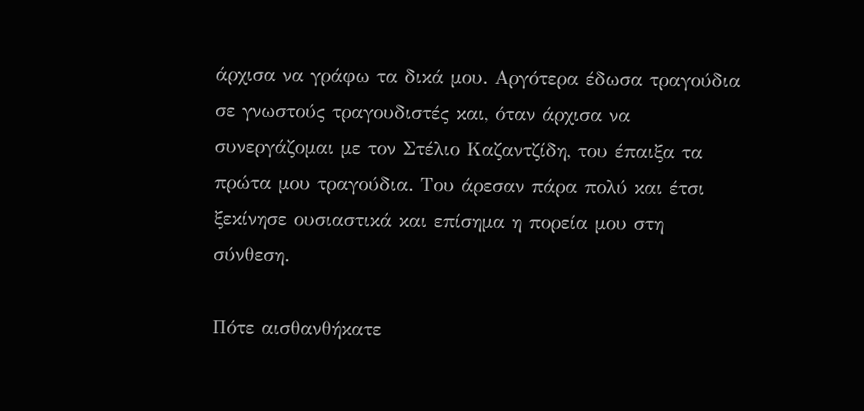άρχισα να γράφω τα δικά μου. Αργότερα έδωσα τραγούδια σε γνωστούς τραγουδιστές και, όταν άρχισα να συνεργάζομαι με τον Στέλιο Καζαντζίδη, του έπαιξα τα πρώτα μου τραγούδια. Του άρεσαν πάρα πολύ και έτσι ξεκίνησε ουσιαστικά και επίσημα η πορεία μου στη σύνθεση.

Πότε αισθανθήκατε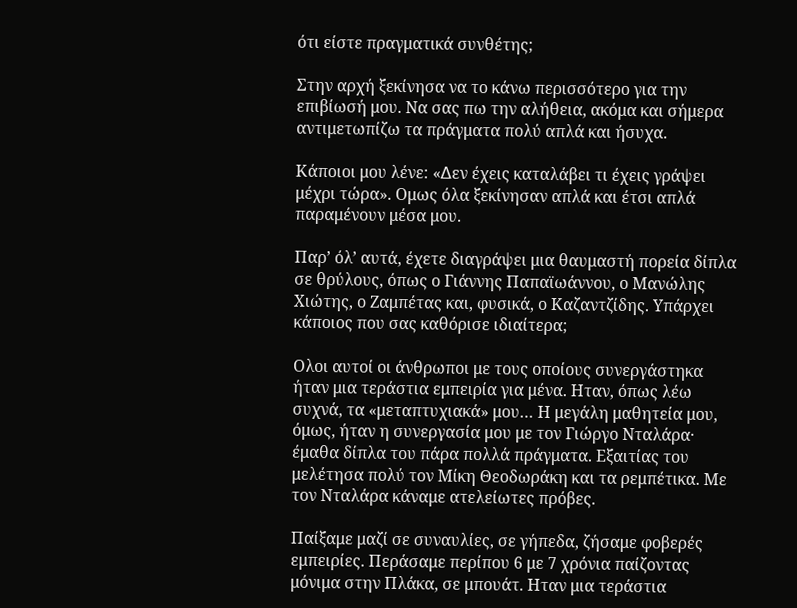ότι είστε πραγματικά συνθέτης;

Στην αρχή ξεκίνησα να το κάνω περισσότερο για την επιβίωσή μου. Να σας πω την αλήθεια, ακόμα και σήμερα αντιμετωπίζω τα πράγματα πολύ απλά και ήσυχα.

Κάποιοι μου λένε: «∆εν έχεις καταλάβει τι έχεις γράψει μέχρι τώρα». Ομως όλα ξεκίνησαν απλά και έτσι απλά παραμένουν μέσα μου.

Παρ’ όλ’ αυτά, έχετε διαγράψει μια θαυμαστή πορεία δίπλα σε θρύλους, όπως ο Γιάννης Παπαϊωάννου, ο Μανώλης Χιώτης, ο Ζαμπέτας και, φυσικά, ο Καζαντζίδης. Υπάρχει κάποιος που σας καθόρισε ιδιαίτερα;

Ολοι αυτοί οι άνθρωποι με τους οποίους συνεργάστηκα ήταν μια τεράστια εμπειρία για μένα. Ηταν, όπως λέω συχνά, τα «μεταπτυχιακά» μου… Η μεγάλη μαθητεία μου, όμως, ήταν η συνεργασία μου με τον Γιώργο Νταλάρα· έμαθα δίπλα του πάρα πολλά πράγματα. Εξαιτίας του μελέτησα πολύ τον Μίκη Θεοδωράκη και τα ρεμπέτικα. Με τον Νταλάρα κάναμε ατελείωτες πρόβες.

Παίξαμε μαζί σε συναυλίες, σε γήπεδα, ζήσαμε φοβερές εμπειρίες. Περάσαμε περίπου 6 με 7 χρόνια παίζοντας μόνιμα στην Πλάκα, σε μπουάτ. Ηταν μια τεράστια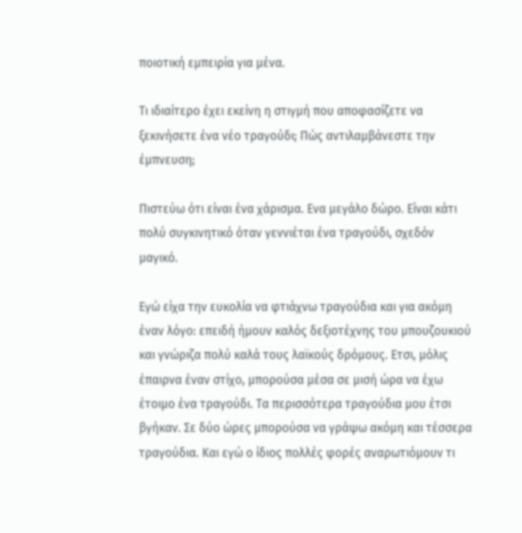ποιοτική εμπειρία για μένα.

Τι ιδιαίτερο έχει εκείνη η στιγμή που αποφασίζετε να ξεκινήσετε ένα νέο τραγούδι; Πώς αντιλαμβάνεστε την έμπνευση;

Πιστεύω ότι είναι ένα χάρισμα. Ενα μεγάλο δώρο. Είναι κάτι πολύ συγκινητικό όταν γεννιέται ένα τραγούδι, σχεδόν μαγικό.

Εγώ είχα την ευκολία να φτιάχνω τραγούδια και για ακόμη έναν λόγο: επειδή ήμουν καλός δεξιοτέχνης του μπουζουκιού και γνώριζα πολύ καλά τους λαϊκούς δρόμους. Ετσι, μόλις έπαιρνα έναν στίχο, μπορούσα μέσα σε μισή ώρα να έχω έτοιμο ένα τραγούδι. Τα περισσότερα τραγούδια μου έτσι βγήκαν. Σε δύο ώρες μπορούσα να γράψω ακόμη και τέσσερα τραγούδια. Και εγώ ο ίδιος πολλές φορές αναρωτιόμουν τι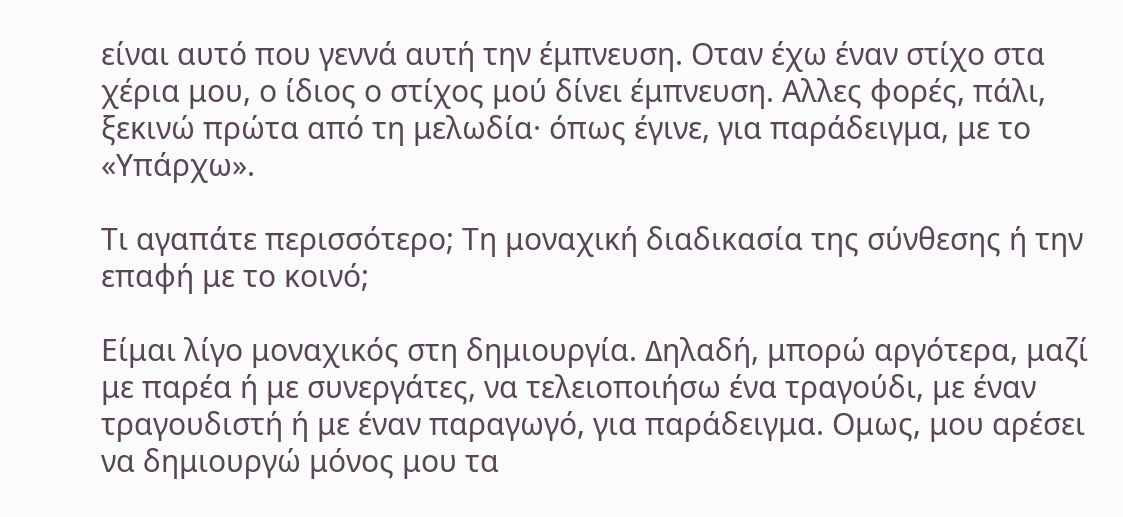είναι αυτό που γεννά αυτή την έμπνευση. Οταν έχω έναν στίχο στα χέρια μου, ο ίδιος ο στίχος μού δίνει έμπνευση. Αλλες φορές, πάλι, ξεκινώ πρώτα από τη μελωδία· όπως έγινε, για παράδειγμα, με το «Υπάρχω».

Τι αγαπάτε περισσότερο; Τη μοναχική διαδικασία της σύνθεσης ή την επαφή με το κοινό;

Είμαι λίγο μοναχικός στη δημιουργία. ∆ηλαδή, μπορώ αργότερα, μαζί με παρέα ή με συνεργάτες, να τελειοποιήσω ένα τραγούδι, με έναν τραγουδιστή ή με έναν παραγωγό, για παράδειγμα. Ομως, μου αρέσει να δημιουργώ μόνος μου τα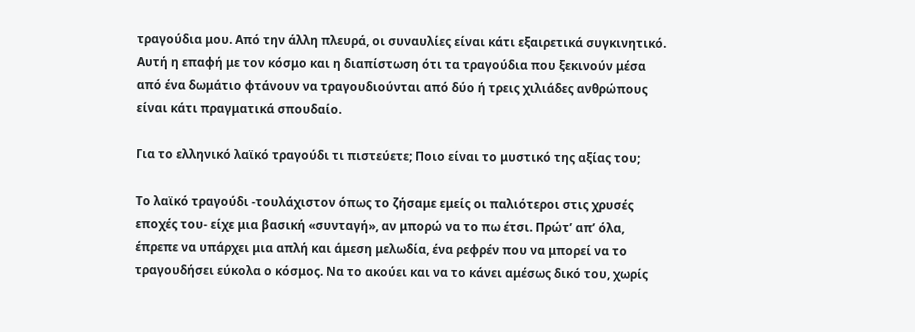τραγούδια μου. Από την άλλη πλευρά, οι συναυλίες είναι κάτι εξαιρετικά συγκινητικό. Αυτή η επαφή με τον κόσμο και η διαπίστωση ότι τα τραγούδια που ξεκινούν μέσα από ένα δωμάτιο φτάνουν να τραγουδιούνται από δύο ή τρεις χιλιάδες ανθρώπους είναι κάτι πραγματικά σπουδαίο.

Για το ελληνικό λαϊκό τραγούδι τι πιστεύετε; Ποιο είναι το μυστικό της αξίας του;

Το λαϊκό τραγούδι -τουλάχιστον όπως το ζήσαμε εμείς οι παλιότεροι στις χρυσές εποχές του- είχε μια βασική «συνταγή», αν μπορώ να το πω έτσι. Πρώτ’ απ’ όλα, έπρεπε να υπάρχει μια απλή και άμεση μελωδία, ένα ρεφρέν που να μπορεί να το τραγουδήσει εύκολα ο κόσμος. Να το ακούει και να το κάνει αμέσως δικό του, χωρίς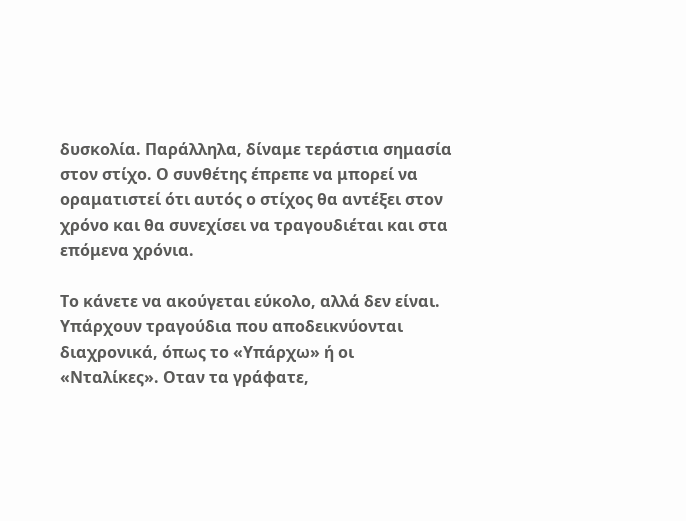δυσκολία. Παράλληλα, δίναμε τεράστια σημασία στον στίχο. Ο συνθέτης έπρεπε να μπορεί να οραματιστεί ότι αυτός ο στίχος θα αντέξει στον χρόνο και θα συνεχίσει να τραγουδιέται και στα επόμενα χρόνια.

Το κάνετε να ακούγεται εύκολο, αλλά δεν είναι. Υπάρχουν τραγούδια που αποδεικνύονται διαχρονικά, όπως το «Υπάρχω» ή οι «Νταλίκες». Οταν τα γράφατε,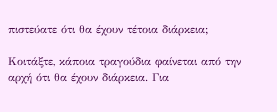πιστεύατε ότι θα έχουν τέτοια διάρκεια;

Κοιτάξτε, κάποια τραγούδια φαίνεται από την αρχή ότι θα έχουν διάρκεια. Για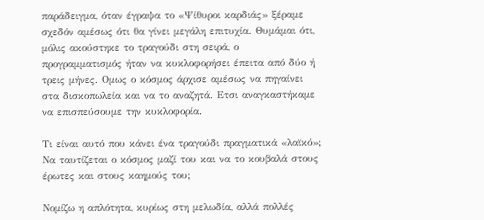παράδειγμα, όταν έγραψα το «Ψίθυροι καρδιάς» ξέραμε σχεδόν αμέσως ότι θα γίνει μεγάλη επιτυχία. Θυμάμαι ότι, μόλις ακούστηκε το τραγούδι στη σειρά, ο προγραμματισμός ήταν να κυκλοφορήσει έπειτα από δύο ή τρεις μήνες. Ομως ο κόσμος άρχισε αμέσως να πηγαίνει στα δισκοπωλεία και να το αναζητά. Ετσι αναγκαστήκαμε να επισπεύσουμε την κυκλοφορία.

Τι είναι αυτό που κάνει ένα τραγούδι πραγματικά «λαϊκό»; Να ταυτίζεται ο κόσμος μαζί του και να το κουβαλά στους έρωτες και στους καημούς του;

Νομίζω η απλότητα, κυρίως στη μελωδία, αλλά πολλές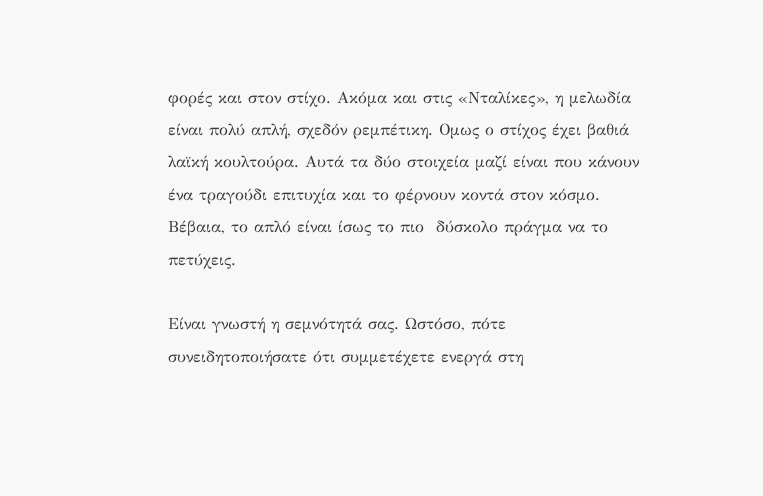φορές και στον στίχο. Ακόμα και στις «Νταλίκες», η μελωδία είναι πολύ απλή, σχεδόν ρεμπέτικη. Ομως ο στίχος έχει βαθιά λαϊκή κουλτούρα. Αυτά τα δύο στοιχεία μαζί είναι που κάνουν ένα τραγούδι επιτυχία και το φέρνουν κοντά στον κόσμο. Βέβαια, το απλό είναι ίσως το πιο  δύσκολο πράγμα να το πετύχεις.

Είναι γνωστή η σεμνότητά σας. Ωστόσο, πότε συνειδητοποιήσατε ότι συμμετέχετε ενεργά στη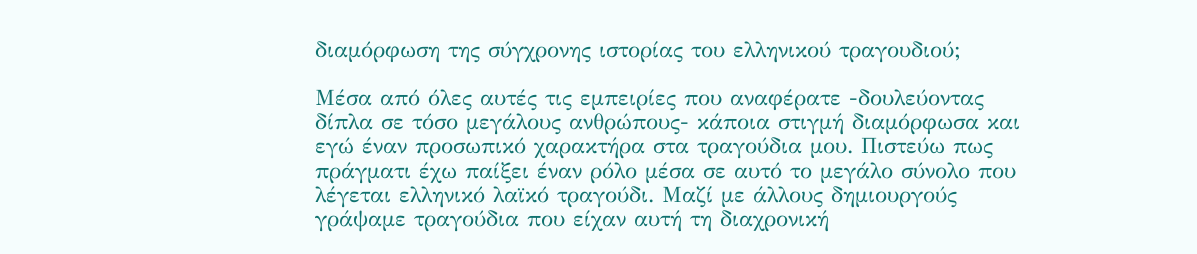διαμόρφωση της σύγχρονης ιστορίας του ελληνικού τραγουδιού;

Μέσα από όλες αυτές τις εμπειρίες που αναφέρατε -δουλεύοντας δίπλα σε τόσο μεγάλους ανθρώπους- κάποια στιγμή διαμόρφωσα και εγώ έναν προσωπικό χαρακτήρα στα τραγούδια μου. Πιστεύω πως πράγματι έχω παίξει έναν ρόλο μέσα σε αυτό το μεγάλο σύνολο που λέγεται ελληνικό λαϊκό τραγούδι. Μαζί με άλλους δημιουργούς γράψαμε τραγούδια που είχαν αυτή τη διαχρονική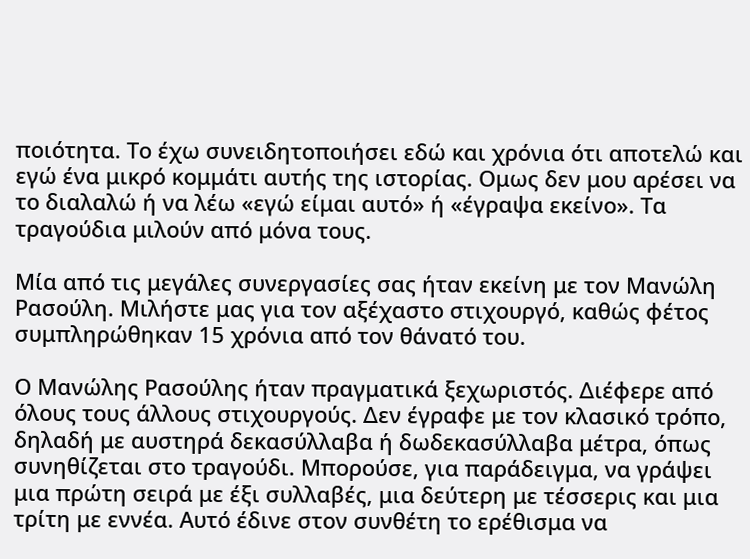ποιότητα. Το έχω συνειδητοποιήσει εδώ και χρόνια ότι αποτελώ και εγώ ένα μικρό κομμάτι αυτής της ιστορίας. Ομως δεν μου αρέσει να το διαλαλώ ή να λέω «εγώ είμαι αυτό» ή «έγραψα εκείνο». Τα τραγούδια μιλούν από μόνα τους.

Μία από τις μεγάλες συνεργασίες σας ήταν εκείνη με τον Μανώλη Ρασούλη. Μιλήστε μας για τον αξέχαστο στιχουργό, καθώς φέτος συμπληρώθηκαν 15 χρόνια από τον θάνατό του.

Ο Μανώλης Ρασούλης ήταν πραγματικά ξεχωριστός. ∆ιέφερε από όλους τους άλλους στιχουργούς. ∆εν έγραφε με τον κλασικό τρόπο, δηλαδή με αυστηρά δεκασύλλαβα ή δωδεκασύλλαβα μέτρα, όπως συνηθίζεται στο τραγούδι. Μπορούσε, για παράδειγμα, να γράψει μια πρώτη σειρά με έξι συλλαβές, μια δεύτερη με τέσσερις και μια τρίτη με εννέα. Αυτό έδινε στον συνθέτη το ερέθισμα να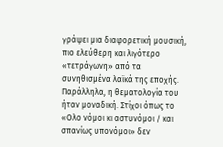γράψει μια διαφορετική μουσική, πιο ελεύθερη και λιγότερο «τετράγωνη» από τα συνηθισμένα λαϊκά της εποχής. Παράλληλα, η θεματολογία του ήταν μοναδική. Στίχοι όπως το «Ολο νόμοι κι αστυνόμοι / και σπανίως υπονόμοι» δεν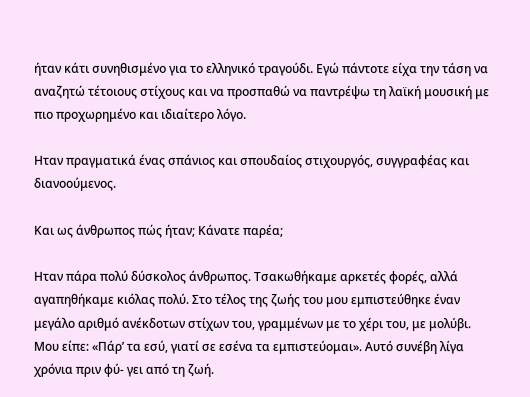ήταν κάτι συνηθισμένο για το ελληνικό τραγούδι. Εγώ πάντοτε είχα την τάση να αναζητώ τέτοιους στίχους και να προσπαθώ να παντρέψω τη λαϊκή μουσική με πιο προχωρημένο και ιδιαίτερο λόγο.

Ηταν πραγματικά ένας σπάνιος και σπουδαίος στιχουργός, συγγραφέας και διανοούμενος.

Και ως άνθρωπος πώς ήταν; Κάνατε παρέα;

Ηταν πάρα πολύ δύσκολος άνθρωπος. Τσακωθήκαμε αρκετές φορές, αλλά αγαπηθήκαμε κιόλας πολύ. Στο τέλος της ζωής του μου εμπιστεύθηκε έναν μεγάλο αριθμό ανέκδοτων στίχων του, γραμμένων με το χέρι του, με μολύβι. Μου είπε: «Πάρ’ τα εσύ, γιατί σε εσένα τα εμπιστεύομαι». Αυτό συνέβη λίγα χρόνια πριν φύ- γει από τη ζωή.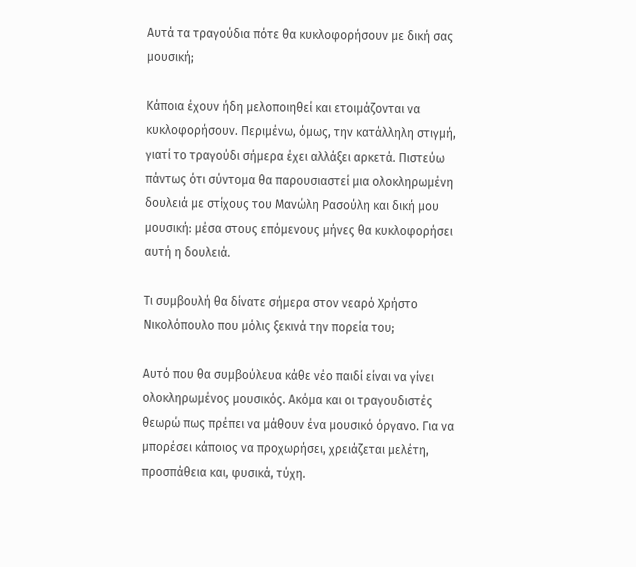Αυτά τα τραγούδια πότε θα κυκλοφορήσουν με δική σας μουσική;

Κάποια έχουν ήδη μελοποιηθεί και ετοιμάζονται να κυκλοφορήσουν. Περιμένω, όμως, την κατάλληλη στιγμή, γιατί το τραγούδι σήμερα έχει αλλάξει αρκετά. Πιστεύω πάντως ότι σύντομα θα παρουσιαστεί μια ολοκληρωμένη δουλειά με στίχους του Μανώλη Ρασούλη και δική μου μουσική: μέσα στους επόμενους μήνες θα κυκλοφορήσει αυτή η δουλειά.

Τι συμβουλή θα δίνατε σήμερα στον νεαρό Χρήστο Νικολόπουλο που μόλις ξεκινά την πορεία του;

Αυτό που θα συμβούλευα κάθε νέο παιδί είναι να γίνει ολοκληρωμένος μουσικός. Ακόμα και οι τραγουδιστές θεωρώ πως πρέπει να μάθουν ένα μουσικό όργανο. Για να μπορέσει κάποιος να προχωρήσει, χρειάζεται μελέτη, προσπάθεια και, φυσικά, τύχη.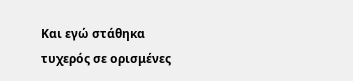Και εγώ στάθηκα τυχερός σε ορισμένες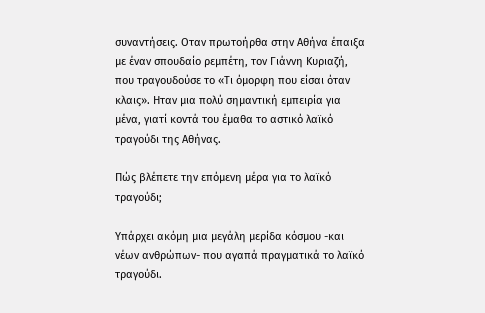συναντήσεις. Οταν πρωτοήρθα στην Αθήνα έπαιξα με έναν σπουδαίο ρεμπέτη, τον Γιάννη Κυριαζή, που τραγουδούσε το «Τι όμορφη που είσαι όταν κλαις». Ηταν μια πολύ σημαντική εμπειρία για μένα, γιατί κοντά του έμαθα το αστικό λαϊκό τραγούδι της Αθήνας.

Πώς βλέπετε την επόμενη μέρα για το λαϊκό τραγούδι;

Υπάρχει ακόμη μια μεγάλη μερίδα κόσμου -και νέων ανθρώπων- που αγαπά πραγματικά το λαϊκό τραγούδι.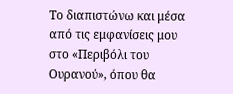Το διαπιστώνω και μέσα από τις εμφανίσεις μου στο «Περιβόλι του Ουρανού», όπου θα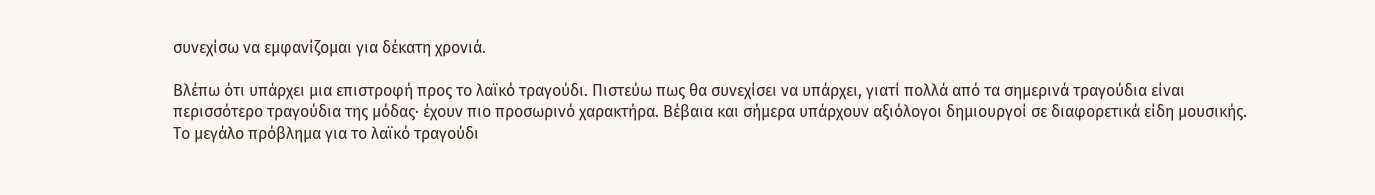συνεχίσω να εμφανίζομαι για δέκατη χρονιά.

Βλέπω ότι υπάρχει μια επιστροφή προς το λαϊκό τραγούδι. Πιστεύω πως θα συνεχίσει να υπάρχει, γιατί πολλά από τα σημερινά τραγούδια είναι περισσότερο τραγούδια της μόδας· έχουν πιο προσωρινό χαρακτήρα. Βέβαια και σήμερα υπάρχουν αξιόλογοι δημιουργοί σε διαφορετικά είδη μουσικής. Το μεγάλο πρόβλημα για το λαϊκό τραγούδι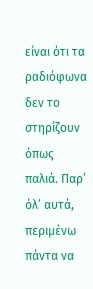είναι ότι τα ραδιόφωνα δεν το στηρίζουν όπως παλιά. Παρ’ όλ’ αυτά, περιμένω πάντα να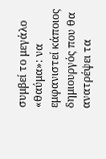συμβεί το μεγάλο «θαύμα»: να εμφανιστεί κάποιος δημιουργός που θα ανατρέψει τα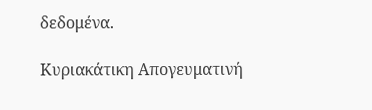δεδομένα.

Κυριακάτικη Απογευματινή